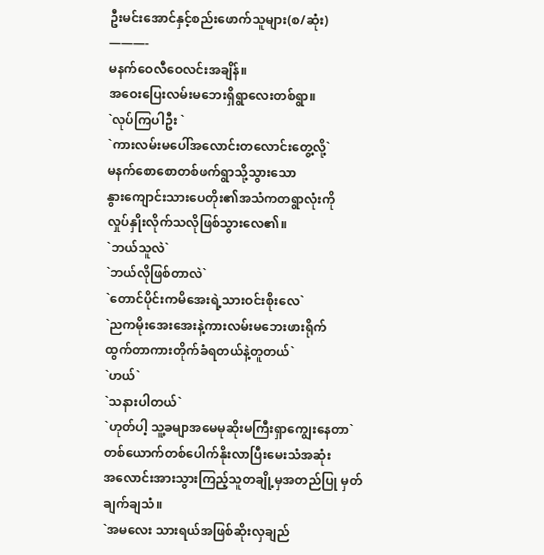ဦးမင်းအောင်နှင့်စည်းဖောက်သူများ(စ/ဆုံး)
———-
မနက်ဝေလီဝေလင်းအချိန်။
အဝေးပြေးလမ်းမဘေးရှိရွာလေးတစ်ရွာ။
`လုပ်ကြပါဦး `
`ကားလမ်းမပေါ်အလောင်းတလောင်းတွေ့လို့`
မနက်စောစောတစ်ဖက်ရွာသို့သွားသော
နွားကျောင်းသားပေတိုး၏အသံကတရွာလုံးကို
လှုပ်နှိုးလိုက်သလိုဖြစ်သွားလေ၏။
`ဘယ်သူလဲ`
`ဘယ်လိုဖြစ်တာလဲ`
`တောင်ပိုင်းကမိအေးရဲ့သားဝင်းစိုးလေ`
`ညကမိုးအေးအေးနဲ့ကားလမ်းမဘေးဖားရိုက်
ထွက်တာကားတိုက်ခံရတယ်နဲ့တူတယ်`
`ဟယ်`
`သနားပါတယ်`
`ဟုတ်ပါ့ သူ့ခမျာအမေမုဆိုးမကြီးရှာကျွေးနေတာ`
တစ်ယောက်တစ်ပေါက်နိုးလာပြီးမေးသံအဆုံး
အလောင်းအားသွားကြည့်သူတချို့မှအတည်ပြု မှတ်
ချက်ချသံ။
`အမလေး သားရယ်အဖြစ်ဆိုးလှချည်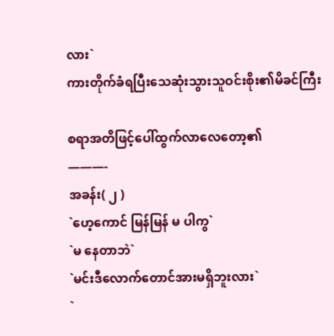လား`
ကားတိုက်ခံရပြီးသေဆုံးသွားသူဝင်းစိုး၏မိခင်ကြီး

စရာအတိဖြင့်ပေါ်ထွက်လာလေတော့၏
———-
အခန်း( ၂ )
`ဟေ့ကောင် မြန်မြန် မ ပါကွ`
`မ နေတာဘဲ`
`မင်းဒီလောက်တောင်အားမရှိဘူးလား`
`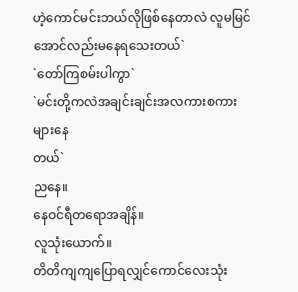ဟဲ့ကောင်မင်းဘယ်လိုဖြစ်နေတာလဲ လူမမြင်
အောင်လည်းမနေရသေးတယ်`
`တော်ကြစမ်းပါကွာ`
`မင်းတို့ကလဲအချင်းချင်းအလကားစကားများနေ
တယ်`
ညနေ။
နေဝင်ရီတရောအချိန်။
လူသုံးယောက်။
တိတိကျကျပြောရလျှင်ကောင်လေးသုံး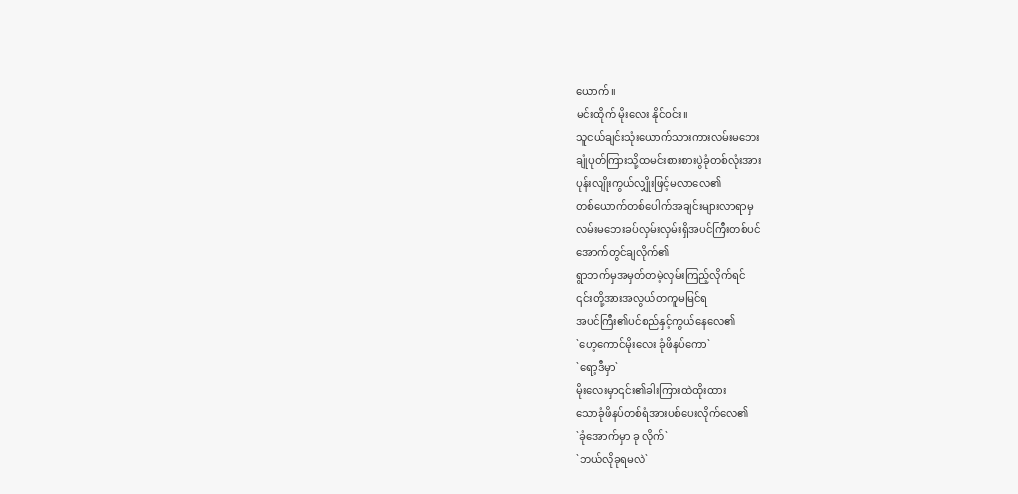ယောက်။
မင်းထိုက် မိုးလေး နိုင်ဝင်း။
သူငယ်ချင်းသုံးယောက်သားကားလမ်းမဘေး
ချုံပုတ်ကြားသို့ထမင်းစားစားပွဲခုံတစ်လုံးအား
ပုန်းလျိုးကွယ်လျှိုးဖြင့်မလာလေ၏
တစ်ယောက်တစ်ပေါက်အချင်းများလာရာမှ
လမ်းမဘေးခပ်လှမ်းလှမ်းရှိအပင်ကြီးတစ်ပင်
အောက်တွင်ချလိုက်၏
ရွာဘက်မှအမှတ်တမဲ့လှမ်းကြည့်လိုက်ရင်
၎င်းတို့အားအလွယ်တကူမမြင်ရ
အပင်ကြီး၏ပင်စည်နှင့်ကွယ်နေလေ၏
`ဟေ့ကောင်မိုးလေး ခုံဖိနပ်ကော`
`ရော့ဒီမှာ`
မိုးလေးမှာ၎င်း၏ခါးကြားထဲထိုးထား
သောခုံဖိနပ်တစ်ရံအားပစ်ပေးလိုက်လေ၏
`ခုံအောက်မှာ ခု လိုက်`
`ဘယ်လိုခုရမလဲ`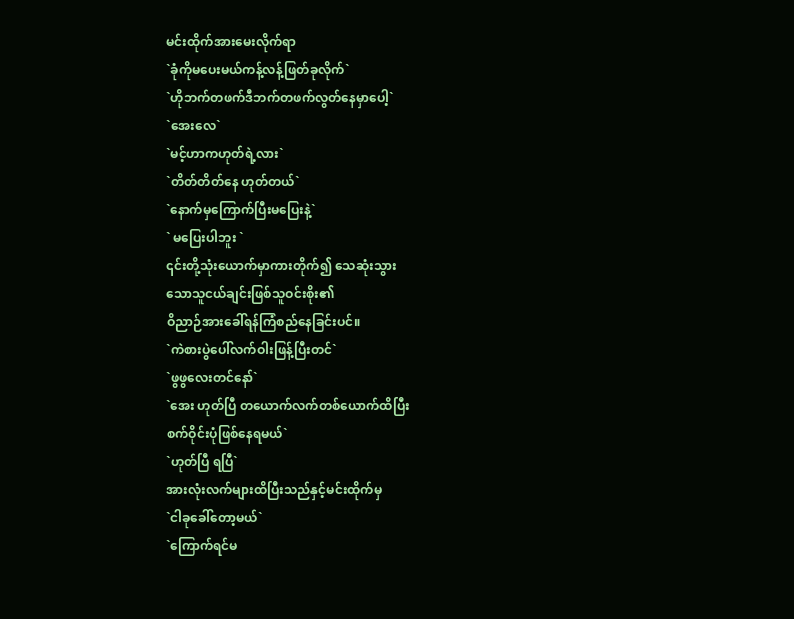မင်းထိုက်အားမေးလိုက်ရာ
`ခုံကိုမပေးမယ်ကန့်လန့်ဖြတ်ခုလိုက်`
`ဟိုဘက်တဖက်ဒီဘက်တဖက်လွတ်နေမှာပေါ့`
`အေးလေ`
`မင့်ဟာကဟုတ်ရဲ့လား`
`တိတ်တိတ်နေ ဟုတ်တယ်`
`နောက်မှကြောက်ပြီးမပြေးနဲ့`
` မပြေးပါဘူး `
၎င်းတို့သုံးယောက်မှာကားတိုက်၍ သေဆုံးသွား
သောသူငယ်ချင်းဖြစ်သူဝင်းစိုး၏
ဝိညာဉ်အားခေါ်ရန်ကြံစည်နေခြင်းပင်။
`ကဲစားပွဲပေါ်လက်ဝါးဖြန့်ပြီးတင်`
`ဖွဖွလေးတင်နော်`
`အေး ဟုတ်ပြီ တယောက်လက်တစ်ယောက်ထိပြီး
စက်ဝိုင်းပုံဖြစ်နေရမယ်`
`ဟုတ်ပြီ ရပြီ`
အားလုံးလက်များထိပြီးသည်နှင့်မင်းထိုက်မှ
`ငါခုခေါ်တော့မယ်`
`ကြောက်ရင်မ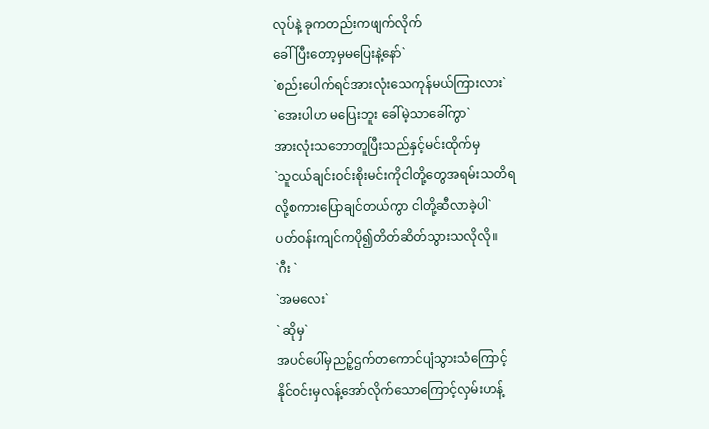လုပ်နဲ့ ခုကတည်းကဖျက်လိုက်
ခေါ်ပြီးတော့မှမပြေးနဲ့နော်`
`စည်းပေါက်ရင်အားလုံးသေကုန်မယ်ကြားလား`
`အေးပါဟ မပြေးဘူး ခေါ်မဲ့သာခေါ်ကွာ`
အားလုံးသဘောတူပြီးသည်နှင့်မင်းထိုက်မှ
`သူငယ်ချင်းဝင်းစိုးမင်းကိုငါတို့တွေအရမ်းသတိရ
လို့စကားပြောချင်တယ်ကွာ ငါတို့ဆီလာခဲ့ပါ`
ပတ်ဝန်းကျင်ကပို၍တိတ်ဆိတ်သွားသလိုလို။
`ဂီး `
`အမလေး`
` ဆိုမှ`
အပင်ပေါ်မှညဉ့်ဌက်တကောင်ပျံသွားသံကြောင့်
နိုင်ဝင်းမှလန့်အော်လိုက်သောကြောင့်လှမ်းဟန့်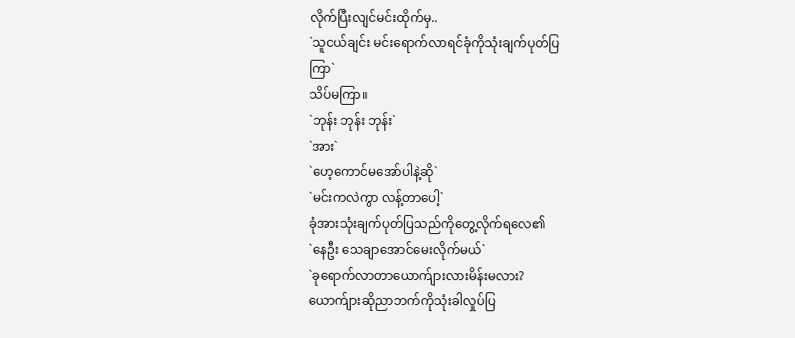လိုက်ပြီးလျင်မင်းထိုက်မှ..
`သူငယ်ချင်း မင်းရောက်လာရင်ခုံကိုသုံးချက်ပုတ်ပြ
ကြာ`
သိပ်မကြာ။
`ဘုန်း ဘုန်း ဘုန်း`
`အား`
`ဟေ့ကောင်မအော်ပါနဲ့ဆို`
`မင်းကလဲကွာ လန့်တာပေါ့`
ခုံအားသုံးချက်ပုတ်ပြသည်ကိုတွေ့လိုက်ရလေ၏
`နေဦး သေချာအောင်မေးလိုက်မယ်`
`ခုရောက်လာတာယောက်ျားလားမိန်းမလား?
ယောက်ျားဆိုညာဘက်ကိုသုံးခါလှုပ်ပြ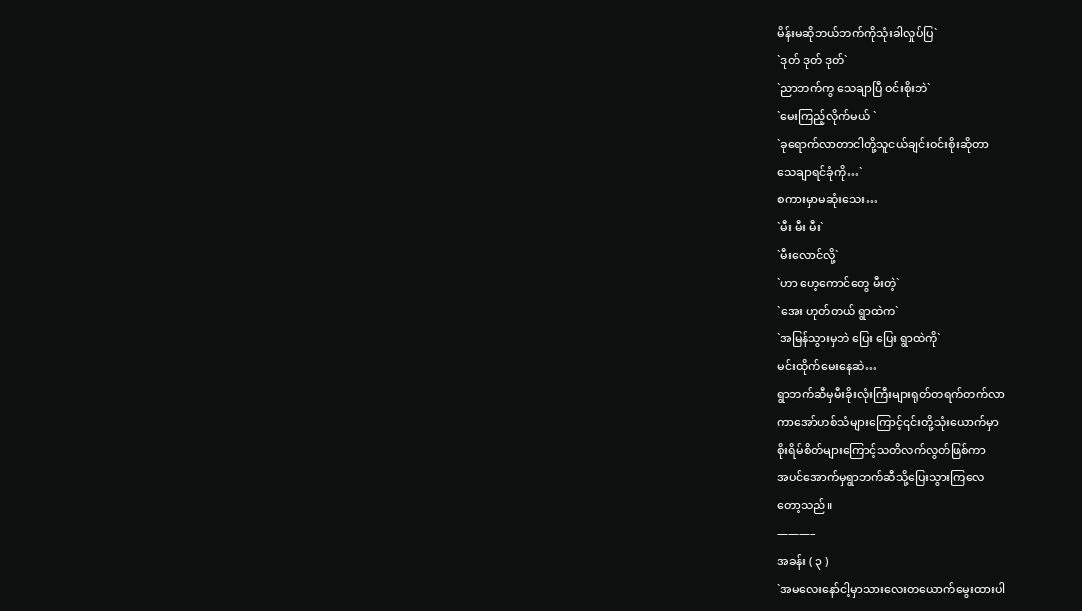မိန်းမဆိုဘယ်ဘက်ကိုသုံးခါလှုပ်ပြ`
`ဒုတ် ဒုတ် ဒုတ်`
`ညာဘက်ကွ သေချာပြီ ဝင်းစိုးဘဲ`
`မေးကြည့်လိုက်မယ် `
`ခုရောက်လာတာငါတို့သူငယ်ချင်းဝင်းစိုးဆိုတာ
သေချာရင်ခုံကို…`
စကားမှာမဆုံးသေး…
`မီး မီး မီး`
`မီးလောင်လို့`
`ဟာ ဟေ့ကောင်တွေ မီးတဲ့`
`အေး ဟုတ်တယ် ရွာထဲက`
`အမြန်သွားမှဘဲ ပြေး ပြေး ရွာထဲကို`
မင်းထိုက်မေးနေဆဲ…
ရွာဘက်ဆီမှမီးခိုးလုံးကြီးများရုတ်တရက်တက်လာ
ကာအော်ဟစ်သံများကြောင့်၎င်းတို့သုံးယောက်မှာ
စိုးရိမ်စိတ်များကြောင့်သတိလက်လွတ်ဖြစ်ကာ
အပင်အောက်မှရွာဘက်ဆီသို့ပြေးသွားကြလေ
တော့သည်။
———–
အခန်း ( ၃ )
`အမလေးနော်ငါ့မှာသားလေးတယောက်မွေးထားပါ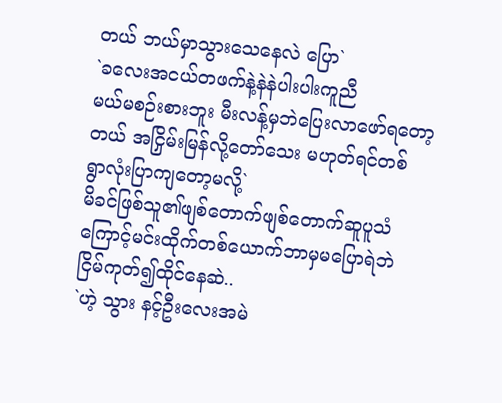တယ် ဘယ်မှာသွားသေနေလဲ ပြော`
`ခလေးအငယ်တဖက်နဲ့နဲနဲပါးပါးကူညီ
မယ်မစဉ်းစားဘူး မီးလန့်မှဘဲပြေးလာဖော်ရတော့
တယ် အငြှိမ်းမြန်လို့တော်သေး မဟုတ်ရင်တစ်
ရွာလုံးပြာကျတော့မလို့`
မိခင်ဖြစ်သူ၏ဖျစ်တောက်ဖျစ်တောက်ဆူပူသံ
ကြောင့်မင်းထိုက်တစ်ယောက်ဘာမှမပြောရဲဘဲ
ငြိမ်ကုတ်၍ထိုင်နေဆဲ..
`ဟဲ့ သွား နင့်ဦးလေးအမဲ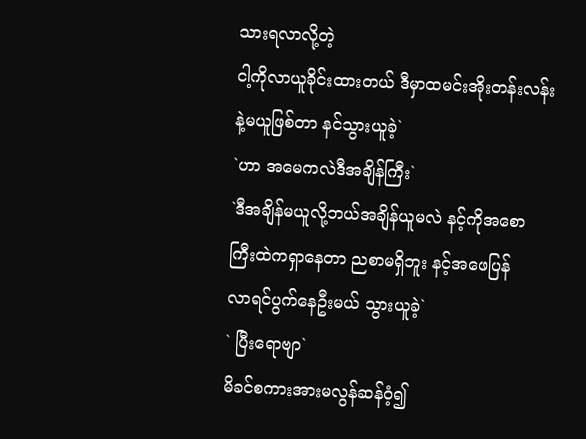သားရလာလို့တဲ့
ငါ့ကိုလာယူခိုင်းထားတယ် ဒီမှာထမင်းအိုးတန်းလန်း
နဲ့မယူဖြစ်တာ နင်သွားယူခဲ့`
`ဟာ အမေကလဲဒီအချိန်ကြီး`
`ဒီအချိန်မယူလို့ဘယ်အချိန်ယူမလဲ နင့်ကိုအစော
ကြီးထဲကရှာနေတာ ညစာမရှိဘူး နင့်အဖေပြန်
လာရင်ပွက်နေဦးမယ် သွားယူခဲ့`
` ပြီးရောဗျာ`
မိခင်စကားအားမလွန်ဆန်ဝံ့၍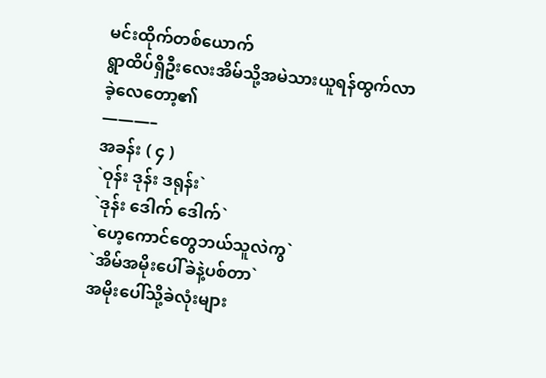မင်းထိုက်တစ်ယောက်
ရွာထိပ်ရှိဦးလေးအိမ်သို့အမဲသားယူရန်ထွက်လာ
ခဲ့လေတော့၏
———–
အခန်း ( ၄ )
`ဝုန်း ဒုန်း ဒရုန်း`
`ဒုန်း ဒေါက် ဒေါက်`
`ဟေ့ကောင်တွေဘယ်သူလဲကွ`
`အိမ်အမိုးပေါ်ခဲနဲ့ပစ်တာ`
အမိုးပေါ်သို့ခဲလုံးများ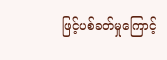ဖြင့်ပစ်ခတ်မှုကြောင့်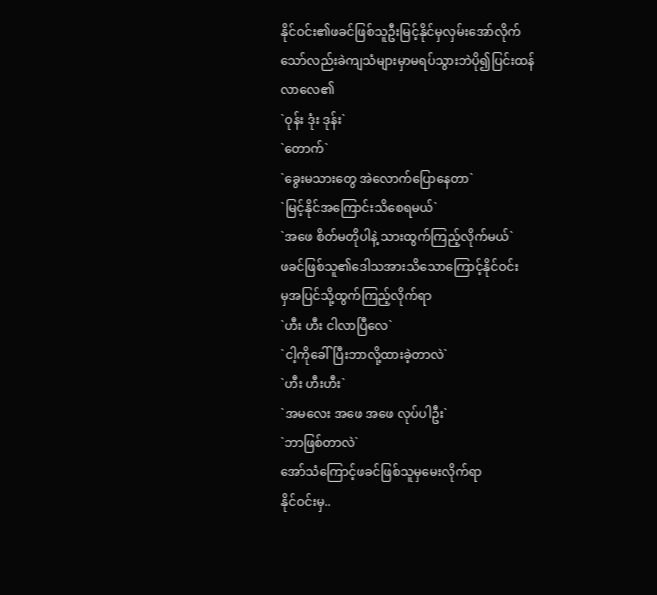နိုင်ဝင်း၏ဖခင်ဖြစ်သူဦးမြင့်နိုင်မှလှမ်းအော်လိုက်
သော်လည်းခဲကျသံများမှာမရပ်သွားဘဲပို၍ပြင်းထန်
လာလေ၏
`ဝုန်း ဒုံး ဒုန်း`
`တောက်`
`ခွေးမသားတွေ အဲလောက်ပြောနေတာ`
`မြင့်နိုင်အကြောင်းသိစေရမယ်`
`အဖေ စိတ်မတိုပါနဲ့ သားထွက်ကြည့်လိုက်မယ်`
ဖခင်ဖြစ်သူ၏ဒေါသအားသိသောကြောင့်နိုင်ဝင်း
မှအပြင်သို့ထွက်ကြည့်လိုက်ရာ
`ဟီး ဟီး ငါလာပြီလေ`
`ငါ့ကိုခေါ်ပြီးဘာလို့ထားခဲ့တာလဲ`
`ဟီး ဟီးဟီး`
`အမလေး အဖေ အဖေ လုပ်ပါဦး`
`ဘာဖြစ်တာလဲ`
အော်သံကြောင့်ဖခင်ဖြစ်သူမှမေးလိုက်ရာ
နိုင်ဝင်းမှ..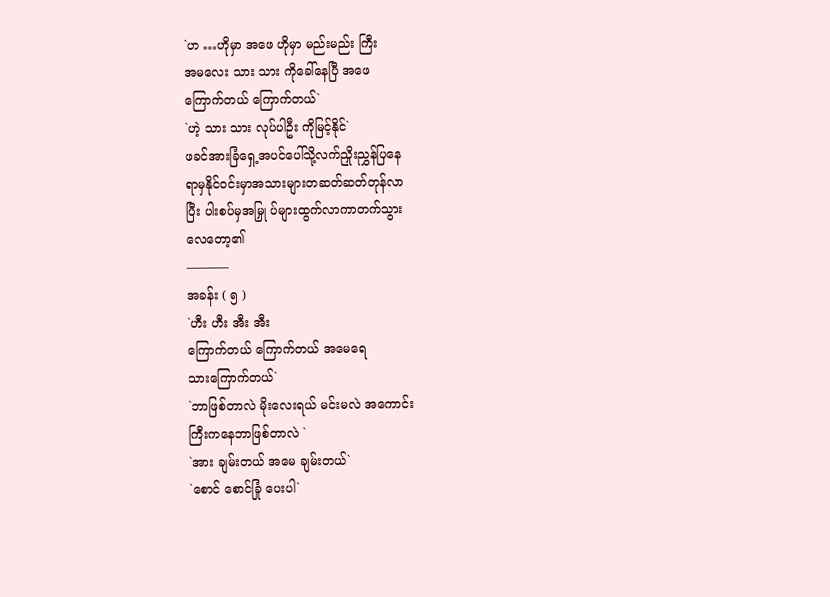`ဟ …ဟိုမှာ အဖေ ဟိုမှာ မည်းမည်း ကြီး
အမလေး သား သား ကိုခေါ်နေပြီ အဖေ
ကြောက်တယ် ကြောက်တယ်`
`ဟဲ့ သား သား လုပ်ပါဦး ကိုမြင့်နိုင်`
ဖခင်အားခြံရှေ့အပင်ပေါ်သို့လက်ညှိုးညွှန်ပြနေ
ရာမှနိုင်ဝင်းမှာအသားများတဆတ်ဆတ်တုန်လာ
ပြီး ပါးစပ်မှအမြှု ပ်များထွက်လာကာတက်သွား
လေတော့၏
———–
အခန်း ( ၅ )
`ဟီး ဟီး အီး အီး
ကြောက်တယ် ကြောက်တယ် အမေရေ
သားကြောက်တယ်`
`ဘာဖြစ်တာလဲ မိုးလေးရယ် မင်းမလဲ အကောင်း
ကြီးကနေဘာဖြစ်တာလဲ `
`အား ချမ်းတယ် အမေ ချမ်းတယ်`
`စောင် စောင်ခြုံ ပေးပါ`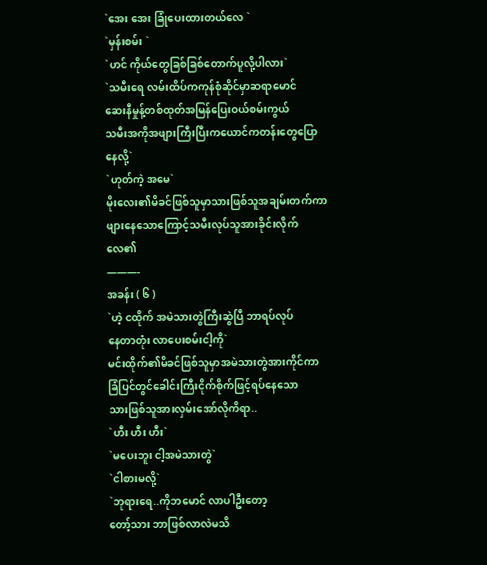`အေး အေး ခြုံပေးထားတယ်လေ `
`မှန်းစမ်း `
`ဟင် ကိုယ်တွေခြစ်ခြစ်တောက်ပူလို့ပါလား`
`သမီးရေ လမ်းထိပ်ကကုန်စုံဆိုင်မှာဆရာမောင်
ဆေးနီမှုန့်တစ်ထုတ်အမြန်ပြေးဝယ်စမ်းကွယ်
သမီးအကိုအဖျားကြီးပြီးကယောင်ကတန်းတွေပြော
နေလို့`
`ဟုတ်ကဲ့ အမေ`
မိုးလေး၏မိခင်ဖြစ်သူမှာသားဖြစ်သူအချမ်းတက်ကာ
ဖျားနေသောကြောင့်သမီးလုပ်သူအားခိုင်းလိုက်
လေ၏
———-
အခန်း ( ၆ )
`ဟဲ့ ငထိုက် အမဲသားတွဲကြီးဆွဲပြီ ဘာရပ်လုပ်
နေတာတုံး လာပေးစမ်းငါ့ကို`
မင်းထိုက်၏မိခင်ဖြစ်သူမှာအမဲသားတွဲအားကိုင်ကာ
ခြံပြင်တွင်ခေါင်းကြီးငိုက်စိုက်ဖြင့်ရပ်နေသော
သားဖြစ်သူအားလှမ်းအော်လိုကိရာ..
`ဟီး ဟီး ဟီး`
`မပေးဘူး ငါ့အမဲသားတွဲ`
`ငါစားမလို့`
`ဘုရားရေ..ကိုဘမောင် လာပါဦးတော့
တော့်သား ဘာဖြစ်လာလဲမသိ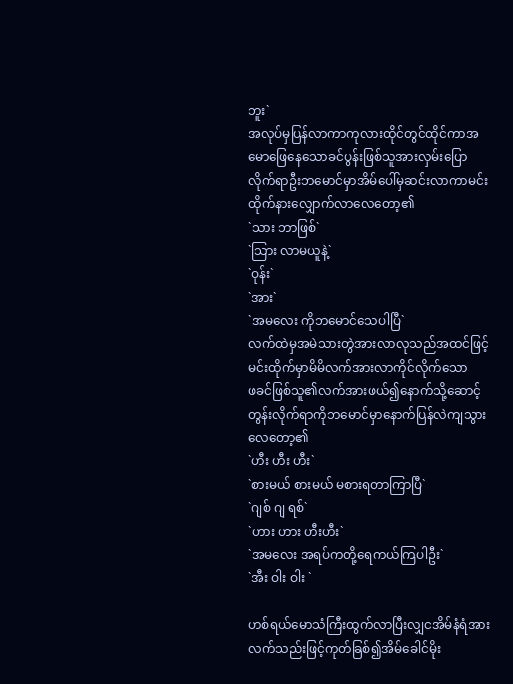ဘူး`
အလုပ်မှပြန်လာကာကုလားထိုင်တွင်ထိုင်ကာအ
မောဖြေနေသောခင်ပွန်းဖြစ်သူအားလှမ်းပြော
လိုက်ရာဦးဘမောင်မှာအိမ်ပေါ်မှဆင်းလာကာမင်း
ထိုက်နားလျှောက်လာလေတော့၏
`သား ဘာဖြစ်`
`သြား လာမယူနဲ့`
`ဝုန်း`
`အား`
`အမလေး ကိုဘမောင်သေပါပြီ`
လက်ထဲမှအမဲသားတွဲအားလာလုသည်အထင်ဖြင့်
မင်းထိုက်မှာမိမိလက်အားလာကိုင်လိုက်သော
ဖခင်ဖြစ်သူ၏လက်အားဖယ်၍နောက်သို့ဆောင့်
တွန်းလိုက်ရာကိုဘမောင်မှာနောက်ပြန်လဲကျသွား
လေတော့၏
`ဟီး ဟီး ဟီး`
`စားမယ် စားမယ် မစားရတာကြာပြီ`
`ဂျစ် ဂျ ရစ်`
`ဟား ဟား ဟီးဟီး`
`အမလေး အရပ်ကတို့ရေကယ်ကြပါဦး`
`အီး ဝါး ဝါး `

ဟစ်ရယ်မောသံကြီးထွက်လာပြီးလျှငအိမ်နံရံအား
လက်သည်းဖြင့်ကုတ်ခြစ်၍အိမ်ခေါင်မိုး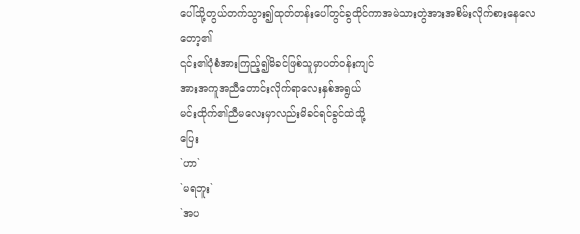ပေါ်သို့တွယ်တက်သွား၍ထုတ်တန်းပေါ်တွင်ခွထိုင်ကာအမဲသားတွဲအားအစိမ်းလိုက်စားနေလေတော့၏
၎င်း၏ပုံစံအားကြည့်၍မိခင်ဖြစ်သူမှာပတ်ဝန်းကျင်
အားအကူအညီတောင်းလိုက်ရာလေးနှစ်အရွယ်
မင်းထိုက်၏ညီမလေးမှာလည်းမိခင်ရင်ခွင်ထဲသို့
ပြေး
`ဟာ`
`မရဘူး`
`အပ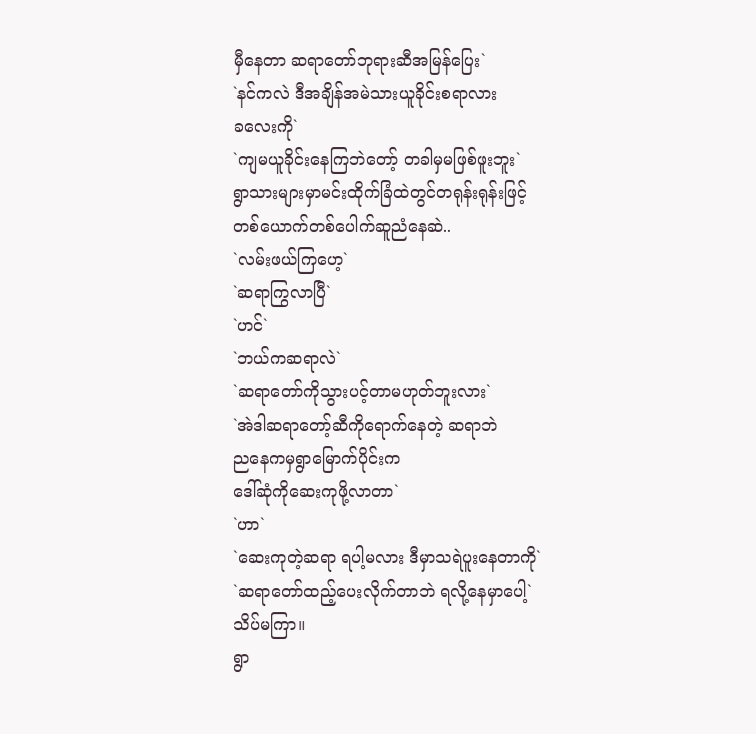မှီနေတာ ဆရာတော်ဘုရားဆီအမြန်ပြေး`
`နင်ကလဲ ဒီအချိန်အမဲသားယူခိုင်းစရာလား
ခလေးကို`
`ကျမယူခိုင်းနေကြဘဲတော့် တခါမှမဖြစ်ဖူးဘူး`
ရွာသားများမှာမင်းထိုက်ခြံထဲတွင်တရုန်းရုန်းဖြင့်
တစ်ယောက်တစ်ပေါက်ဆူညံနေဆဲ..
`လမ်းဖယ်ကြဟေ့`
`ဆရာကြွလာပြီ`
`ဟင်`
`ဘယ်ကဆရာလဲ`
`ဆရာတော်ကိုသွားပင့်တာမဟုတ်ဘူးလား`
`အဲဒါဆရာတော့်ဆီကိုရောက်နေတဲ့ ဆရာဘဲ
ညနေကမှရွာမြောက်ပိုင်းက
ဒေါ်ဆုံကိုဆေးကုဖို့လာတာ`
`ဟာ`
`ဆေးကုတဲ့ဆရာ ရပါ့မလား ဒီမှာသရဲပူးနေတာကို`
`ဆရာတော်ထည့်ပေးလိုက်တာဘဲ ရလို့နေမှာပေါ့`
သိပ်မကြာ။
ရွာ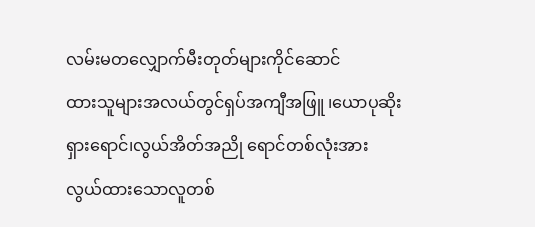လမ်းမတလျှောက်မီးတုတ်များကိုင်ဆောင်
ထားသူများအလယ်တွင်ရှပ်အကျီအဖြူ ၊ယောပုဆိုး
ရှားရောင်၊လွယ်အိတ်အညို ရောင်တစ်လုံးအား
လွယ်ထားသောလူတစ်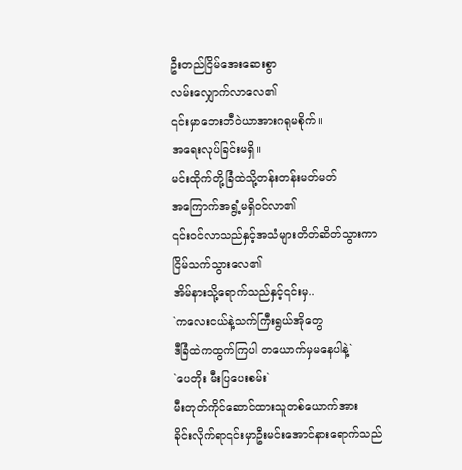ဦးတည်ငြိမ်အေးဆေးစွာ
လမ်းလျှောက်လာလေ၏
၎င်းမှာဘေးဘီဝဲယာအားဂရုမစိုက်။
အရေးလုပ်ခြင်းမရှိ။
မင်းထိုက်တို့ခြံထဲသို့တန်းတန်းမတ်မတ်
အကြောက်အရွံ့မရှိဝင်လာ၏
၎င်းဝင်လာသည်နှင့်အသံများတိတ်ဆိတ်သွားကာ
ငြိမ်သက်သွားလေ၏
အိမ်နားသို့ရောက်သည်နှင့်၎င်းမှ..
`ကလေးငယ်နဲ့သက်ကြီးရွယ်အိုတွေ
ဒီခြံထဲကထွက်ကြပါ တယောက်မှမနေပါနဲ့`
`ပေတိုး မီးပြပေးစမ်း`
မီးတုတ်ကိုင်ဆောင်ထားသူတစ်ယောက်အား
ခိုင်းလိုက်ရာ၎င်းမှာဦးမင်းအောင်နားရောက်သည်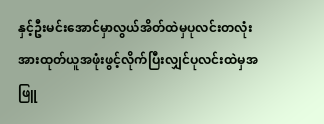နှင့်ဦးမင်းအောင်မှာလွယ်အိတ်ထဲမှပုလင်းတလုံး
အားထုတ်ယူအဖုံးဖွင့်လိုက်ပြီးလျှင်ပုလင်းထဲမှအဖြူ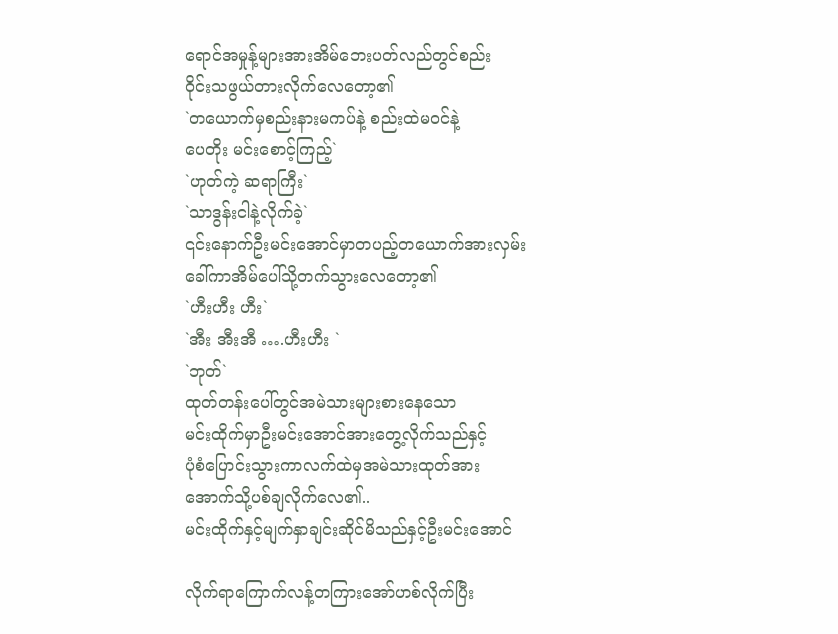ရောင်အမှုန့်များအားအိမ်ဘေးပတ်လည်တွင်စည်း
ဝိုင်းသဖွယ်တားလိုက်လေတော့၏
`တယောက်မှစည်းနားမကပ်နဲ့ စည်းထဲမဝင်နဲ့
ပေတိုး မင်းစောင့်ကြည့်`
`ဟုတ်ကဲ့ ဆရာကြီး`
`သာဒွန်းငါနဲ့လိုက်ခဲ့`
၎င်းနောက်ဦးမင်းအောင်မှာတပည့်တယောက်အားလှမ်းခေါ်ကာအိမ်ပေါ်သို့တက်သွားလေတော့၏
`ဟီးဟီး ဟီး`
`အီး အီးအီ ….ဟီးဟီး `
`ဘုတ်`
ထုတ်တန်းပေါ်တွင်အမဲသားများစားနေသော
မင်းထိုက်မှာဦးမင်းအောင်အားတွေ့လိုက်သည်နှင့်
ပုံစံပြောင်းသွားကာလက်ထဲမှအမဲသားထုတ်အား
အောက်သို့ပစ်ချလိုက်လေ၏..
မင်းထိုက်နှင့်မျက်နှာချင်းဆိုင်မိသည်နှင့်ဦးမင်းအောင်

လိုက်ရာကြောက်လန့်တကြားအော်ဟစ်လိုက်ပြီး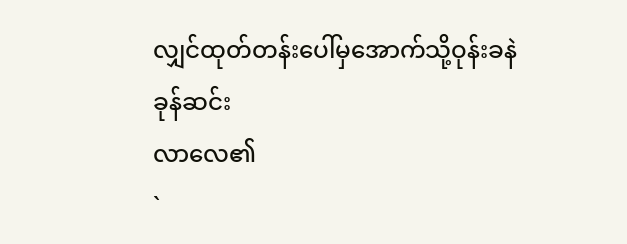လျှင်ထုတ်တန်းပေါ်မှအောက်သို့ဝုန်းခနဲခုန်ဆင်း
လာလေ၏
`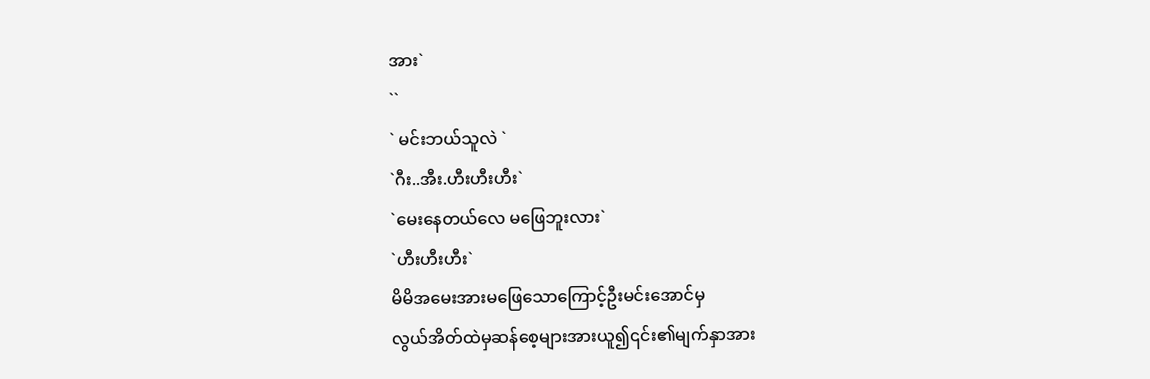အား`
``
` မင်းဘယ်သူလဲ `
`ဂီး..အီး.ဟီးဟီးဟီး`
`မေးနေတယ်လေ မဖြေဘူးလား`
`ဟီးဟီးဟီး`
မိမိအမေးအားမဖြေသောကြောင့်ဦးမင်းအောင်မှ
လွယ်အိတ်ထဲမှဆန်စေ့များအားယူ၍၎င်း၏မျက်နှာအား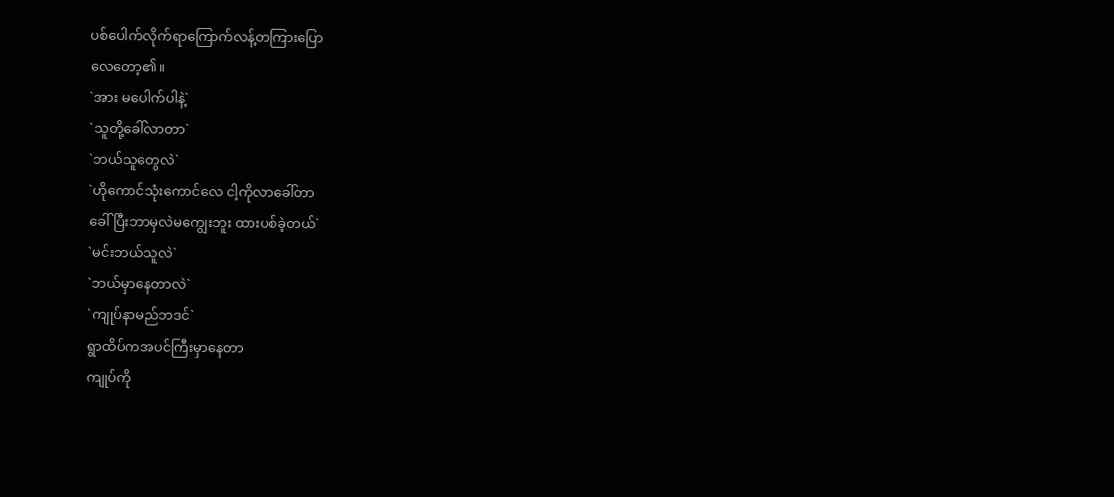ပစ်ပေါက်လိုက်ရာကြောက်လန့်တကြားပြော
လေတော့၏။
`အား မပေါက်ပါနဲ့`
`သူတို့ခေါ်လာတာ`
`ဘယ်သူတွေလဲ`
`ဟိုကောင်သုံးကောင်လေ ငါ့ကိုလာခေါ်တာ
ခေါ်ပြီးဘာမှလဲမကျွေးဘူး ထားပစ်ခဲ့တယ်`
`မင်းဘယ်သူလဲ`
`ဘယ်မှာနေတာလဲ`
`ကျုပ်နာမည်ဘဒင်`
ရွာထိပ်ကအပင်ကြီးမှာနေတာ
ကျုပ်ကို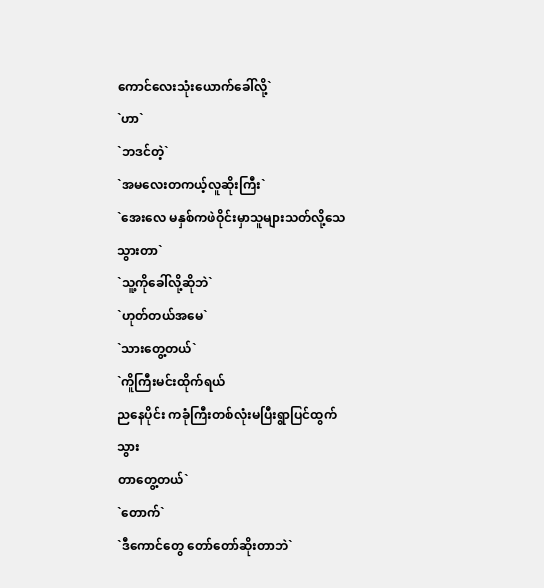ကောင်လေးသုံးယောက်ခေါ်လို့`
`ဟာ`
`ဘဒင်တဲ့`
`အမလေးတကယ့်လူဆိုးကြီး`
`အေးလေ မနှစ်ကဖဲဝိုင်းမှာသူများသတ်လို့သေ
သွားတာ`
`သူ့ကိုခေါ်လို့ဆိုဘဲ`
`ဟုတ်တယ်အမေ`
`သားတွေ့တယ်`
`ကိူကြီးမင်းထိုက်ရယ်
ညနေပိုင်း ကခုံကြီးတစ်လုံးမပြီးရွာပြင်ထွက်သွား
တာတွေ့တယ်`
`တောက်`
`ဒီကောင်တွေ တော်တော်ဆိုးတာဘဲ`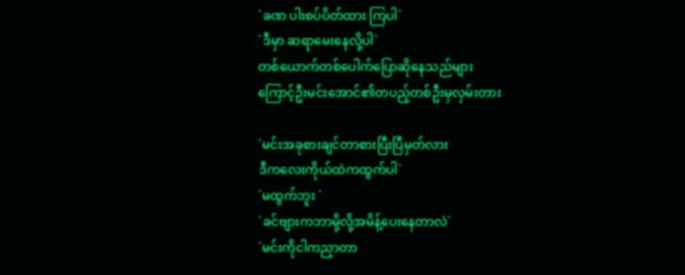`ခဏ ပါးစပ်ပိတ်ထား ကြပါ`
`ဒီမှာ ဆရာမေးနေလို့ပါ`
တစ်ယောက်တစ်ပေါက်ပြောဆိုနေသည်များ
ကြောင့်ဦးမင်းအောင်၏တပည့်တစ်ဦးမှလှမ်းတား

`မင်းအခုစားချင်တာစားပြီးပြီမှတ်လား
ဒီကလေးကိုယ်ထဲကထွက်ပါ`
`မထွက်ဘူး `
`ခင်ဗျားကဘာမို့လို့အမိန့်ပေးနေတာလဲ`
`မင်းကိုငါကညှာတာ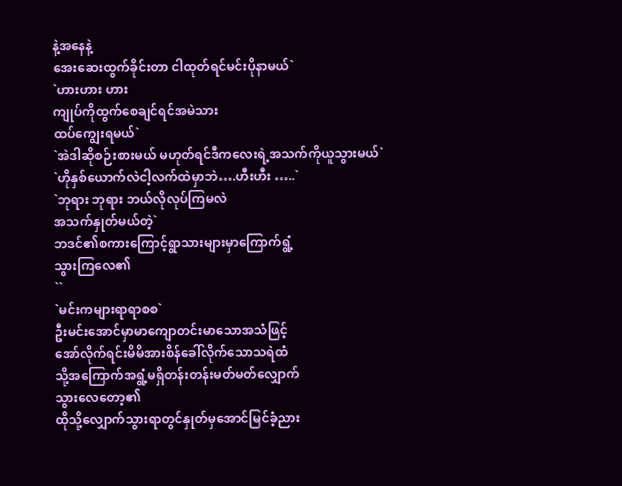နဲ့အနေနဲ့
အေးဆေးထွက်ခိုင်းတာ ငါထုတ်ရင်မင်းပိုနာမယ်`
`ဟားဟား ဟား
ကျုပ်ကိုထွက်စေချင်ရင်အမဲသား
ထပ်ကျွေးရမယ်`
`အဲဒါဆိုစဉ်းစားမယ် မဟုတ်ရင်ဒီကလေးရဲ့အသက်ကိုယူသွားမယ်`
`ဟိုနှစ်ယောက်လဲငါ့လက်ထဲမှာဘဲ….ဟီးဟီး …..`
`ဘုရား ဘုရား ဘယ်လိုလုပ်ကြမလဲ
အသက်နှုတ်မယ်တဲ့`
ဘဒင်၏စကားကြောင့်ရွာသားများမှာကြောက်ရွံ့
သွားကြလေ၏
``
`မင်းကများရာရာစစ`
ဦးမင်းအောင်မှာမာကျောတင်းမာသောအသံဖြင့်
အော်လိုက်ရင်းမိမိအားစိန်ခေါ်လိုက်သောသရဲထံ
သို့အကြောက်အရွံ့မရှိတန်းတန်းမတ်မတ်လျှောက်
သွားလေတော့၏
ထိုသို့လျှောက်သွားရာတွင်နှုတ်မှအောင်မြင်ခံ့ညား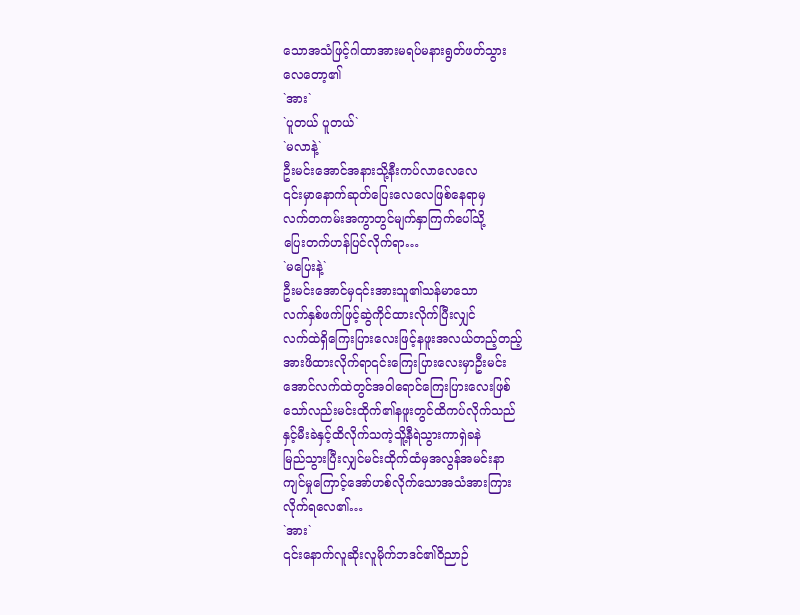သောအသံဖြင့်ဂါထာအားမရပ်မနားရွတ်ဖတ်သွား
လေတော့၏
`အား`
`ပူတယ် ပူတယ်`
`မလာနဲ့`
ဦးမင်းအောင်အနားသို့နီးကပ်လာလေလေ
၎င်းမှာနောက်ဆုတ်ပြေးလေလေဖြစ်နေရာမှ
လက်တကမ်းအကွာတွင်မျက်နှာကြက်ပေါ်သို့
ပြေးတက်ဟန်ပြင်လိုက်ရာ…
`မပြေးနဲ့`
ဦးမင်းအောင်မှ၎င်းအားသူ၏သန်မာသော
လက်နှစ်ဖက်ဖြင့်ဆွဲကိုင်ထားလိုက်ပြီးလျှင်
လက်ထဲရှိကြေးပြားလေးဖြင့်နဖူးအလယ်တည့်တည့်
အားဖိထားလိုက်ရာ၎င်းကြေးပြားလေးမှာဦးမင်း
အောင်လက်ထဲတွင်အဝါရောင်ကြေးပြားလေးဖြစ်
သော်လည်းမင်းထိုက်၏နဖူးတွင်ထိကပ်လိုက်သည်
နှင့်မီးခဲနှင့်ထိလိုက်သကဲ့သိူ့နီရဲသွားကာရှဲခနဲ
မြည်သွားပြီးလျှင်မင်းထိုက်ထံမှအလွန်အမင်းနာ
ကျင်မှုကြောင့်အော်ဟစ်လိုက်သောအသံအားကြား
လိုက်ရလေ၏…
`အား`
၎င်းနောက်လူဆိုးလူမိုက်ဘဒင်၏ဝိညာဉ်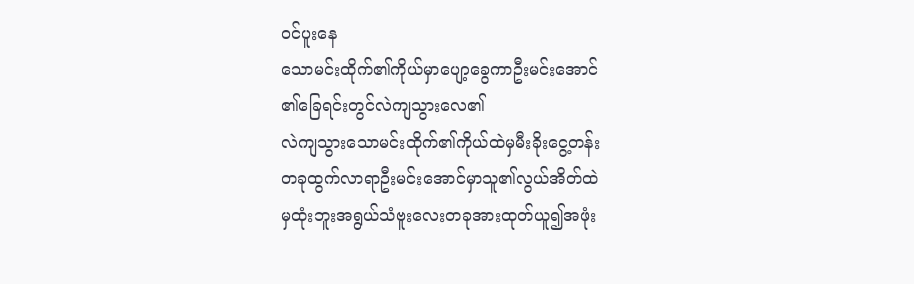ဝင်ပူးနေ
သောမင်းထိုက်၏ကိုယ်မှာပျော့ခွေကာဦးမင်းအောင်
၏ခြေရင်းတွင်လဲကျသွားလေ၏
လဲကျသွားသောမင်းထိုက်၏ကိုယ်ထဲမှမီးခိုးငွေ့တန်း
တခုထွက်လာရာဦးမင်းအောင်မှာသူ၏လွယ်အိတ်ထဲ
မှထုံးဘူးအရွယ်သံဗူးလေးတခုအားထုတ်ယူ၍အဖုံး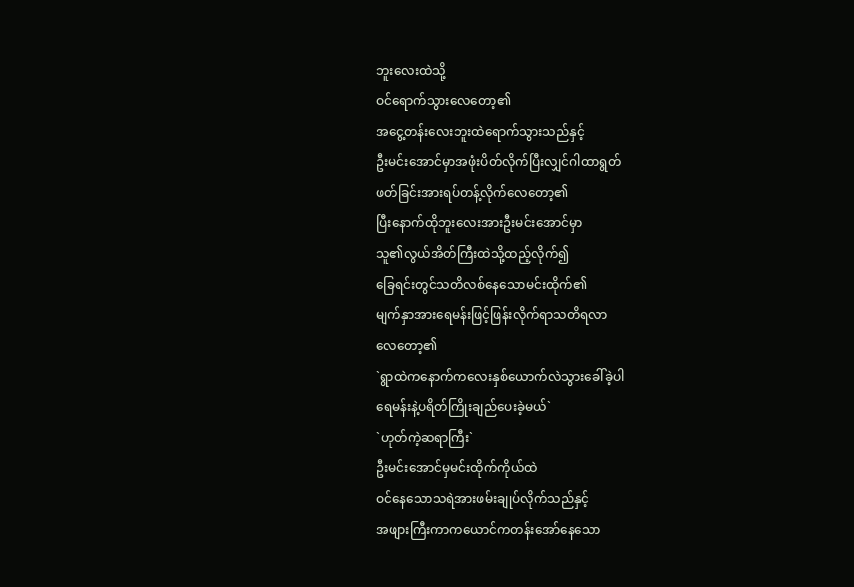ဘူးလေးထဲသို့
ဝင်ရောက်သွားလေတော့၏
အငွေ့တန်းလေးဘူးထဲရောက်သွားသည်နှင့်
ဦးမင်းအောင်မှာအဖုံးပိတ်လိုက်ပြီးလျှင်ဂါထာရွတ်
ဖတ်ခြင်းအားရပ်တန့်လိုက်လေတော့၏
ပြီးနောက်ထိုဘူးလေးအားဦးမင်းအောင်မှာ
သူ၏လွယ်အိတ်ကြီးထဲသို့ထည့်လိုက်၍
ခြေရင်းတွင်သတိလစ်နေသောမင်းထိုက်၏
မျက်နှာအားရေမန်းဖြင့်ဖြန်းလိုက်ရာသတိရလာ
လေတော့၏
`ရွာထဲကနောက်ကလေးနှစ်ယောက်လဲသွားခေါ်ခဲ့ပါ
ရေမန်းနဲ့ပရိတ်ကြိုးချည်ပေးခဲ့မယ်`
`ဟုတ်ကဲ့ဆရာကြီး`
ဦးမင်းအောင်မှမင်းထိုက်ကိုယ်ထဲ
ဝင်နေသောသရဲအားဖမ်းချုပ်လိုက်သည်နှင့်
အဖျားကြီးကာကယောင်ကတန်းအော်နေသော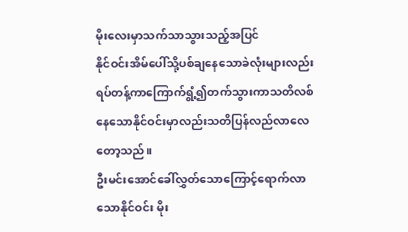မိုးလေးမှာသက်သာသွားသည့်အပြင်
နိုင်ဝင်းအိမ်ပေါ်သို့ပစ်ချနေသောခဲလုံးများလည်း
ရပ်တန့်ကာကြောက်ရွံ့၍တက်သွားကာသတိလစ်
နေသောနိုင်ဝင်းမှာလည်းသတိပြန်လည်လာလေ
တော့သည်။
ဦးမင်းအောင်ခေါ်လွှတ်သောကြောင့်ရောက်လာ
သောနိုင်ဝင်း မိုး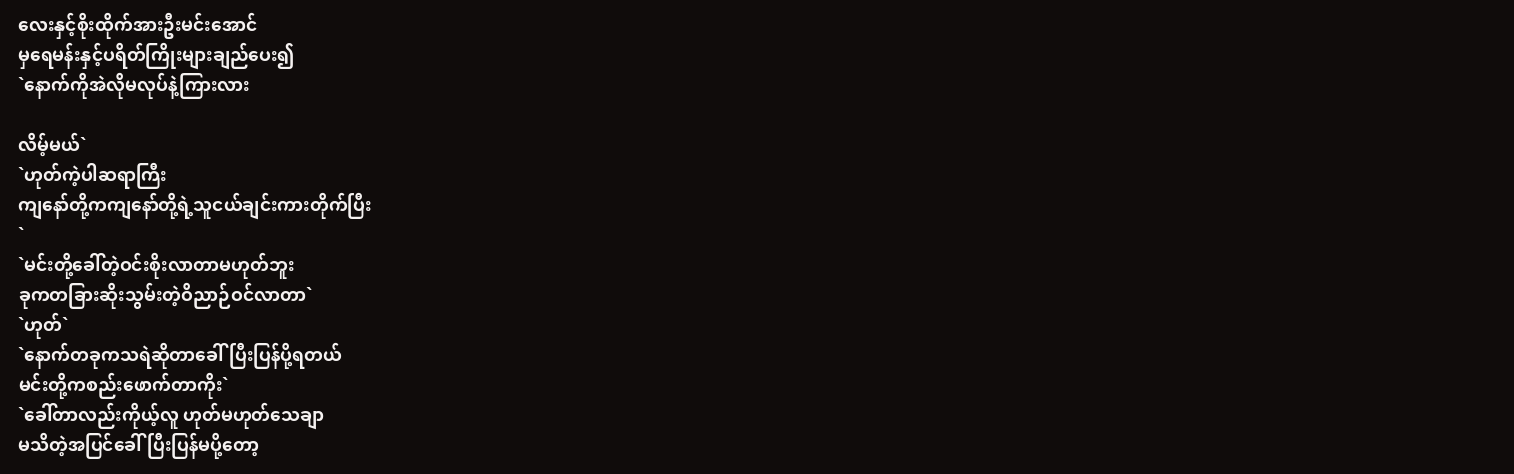လေးနှင့်စိုးထိုက်အားဦးမင်းအောင်
မှရေမန်းနှင့်ပရိတ်ကြိုးများချည်ပေး၍
`နောက်ကိုအဲလိုမလုပ်နဲ့ကြားလား

လိမ့်မယ်`
`ဟုတ်ကဲ့ပါဆရာကြီး
ကျနော်တို့ကကျနော်တို့ရဲ့သူငယ်ချင်းကားတိုက်ပြီး
`
`မင်းတို့ခေါ်တဲ့ဝင်းစိုးလာတာမဟုတ်ဘူး
ခုကတခြားဆိုးသွမ်းတဲ့ဝိညာဉ်ဝင်လာတာ`
`ဟုတ်`
`နောက်တခုကသရဲဆိုတာခေါ်ပြီးပြန်ပို့ရတယ်
မင်းတို့ကစည်းဖောက်တာကိုး`
`ခေါ်တာလည်းကိုယ့်လူ ဟုတ်မဟုတ်သေချာ
မသိတဲ့အပြင်ခေါ်ပြီးပြန်မပို့တော့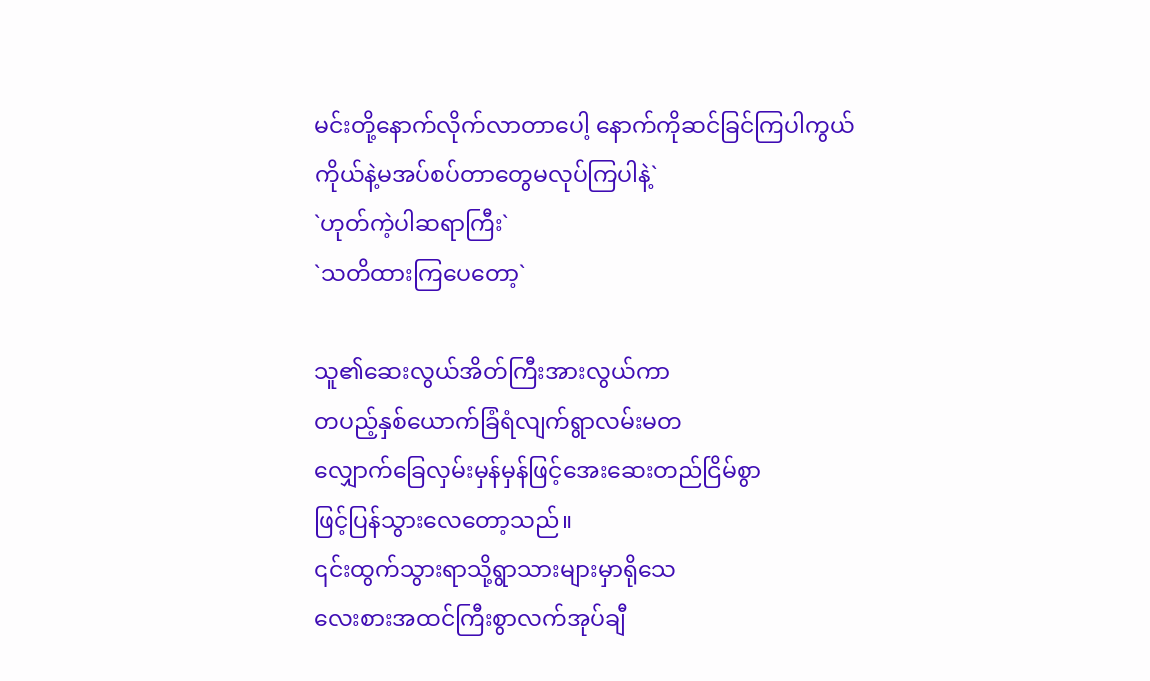မင်းတို့နောက်လိုက်လာတာပေါ့ နောက်ကိုဆင်ခြင်ကြပါကွယ်
ကိုယ်နဲ့မအပ်စပ်တာတွေမလုပ်ကြပါနဲ့`
`ဟုတ်ကဲ့ပါဆရာကြီး`
`သတိထားကြပေတော့`

သူ၏ဆေးလွယ်အိတ်ကြီးအားလွယ်ကာ
တပည့်နှစ်ယောက်ခြံရံလျက်ရွာလမ်းမတ
လျှောက်ခြေလှမ်းမှန်မှန်ဖြင့်အေးဆေးတည်ငြိမ်စွာ
ဖြင့်ပြန်သွားလေတော့သည်။
၎င်းထွက်သွားရာသို့ရွာသားများမှာရိုသေ
လေးစားအထင်ကြီးစွာလက်အုပ်ချီ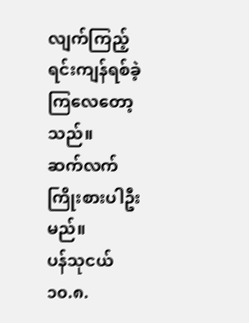လျက်ကြည့်
ရင်းကျန်ရစ်ခဲ့ကြလေတော့သည်။
ဆက်လက်ကြိုးစားပါဦးမည်။
ပန်သုငယ်
၁၀.၈.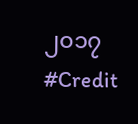၂၀၁၇
#Credit